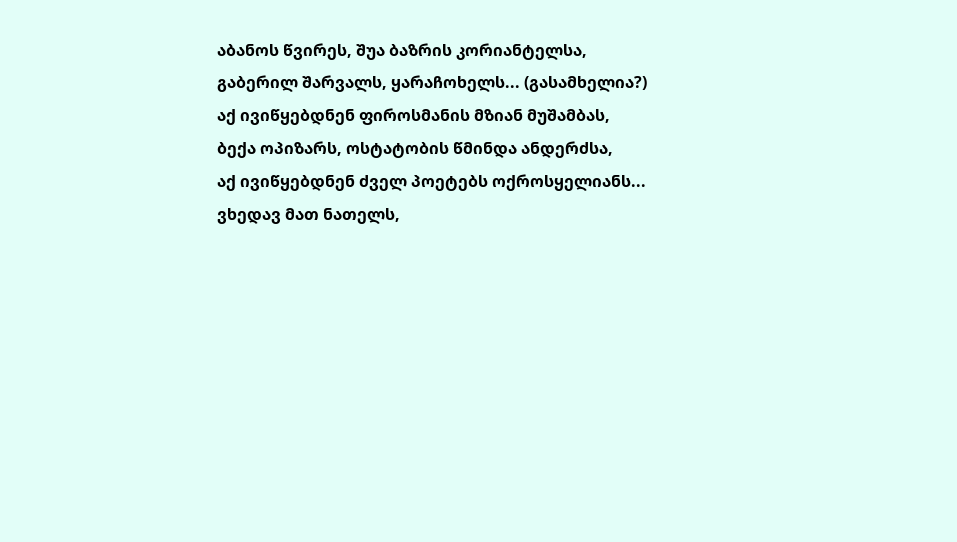აბანოს წვირეს, შუა ბაზრის კორიანტელსა,
გაბერილ შარვალს, ყარაჩოხელს... (გასამხელია?)
აქ ივიწყებდნენ ფიროსმანის მზიან მუშამბას,
ბექა ოპიზარს, ოსტატობის წმინდა ანდერძსა,
აქ ივიწყებდნენ ძველ პოეტებს ოქროსყელიანს...
ვხედავ მათ ნათელს,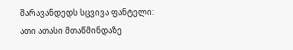შარავანდედს სცვივა ფანტელი:
ათი ათასი მთაწმინდაზე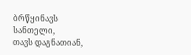ბრწყინავს სანთელი,
თავს დაგნათიან,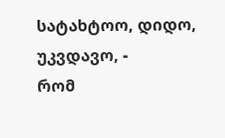სატახტოო, დიდო, უკვდავო, -
რომ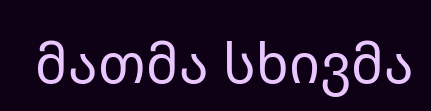მათმა სხივმა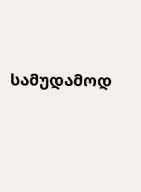სამუდამოდ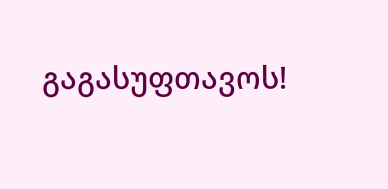გაგასუფთავოს!